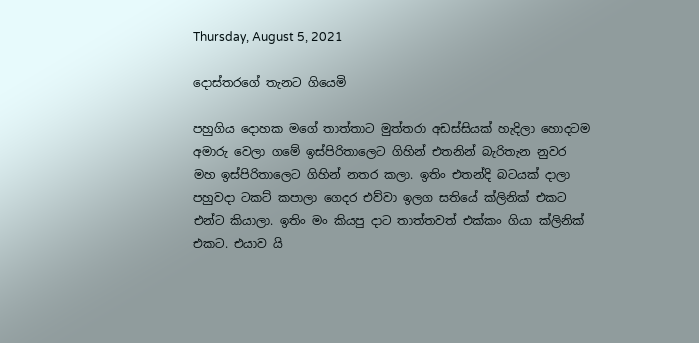Thursday, August 5, 2021

දොස්තරගේ තැනට ගියෙමි

පහුගිය දොහක මගේ තාත්තාට මුත්තරා අඩස්සියක් හැදිලා හොදටම අමාරු වෙලා ගමේ ඉස්පිරිතාලෙට ගිහින් එතනින් බැරිතැන නුවර මහ ඉස්පිරිතාලෙට ගිහින් නතර කලා. ඉතිං එතන්දි බටයක් දාලා පහුවදා ටකට් කපාලා ගෙදර එව්වා ඉලග සතියේ ක්ලිනික් එකට එන්ට කියාලා. ඉතිං මං කියපු දාට තාත්තවත් එක්කං ගියා ක්ලිනික් එකට. එයාව යි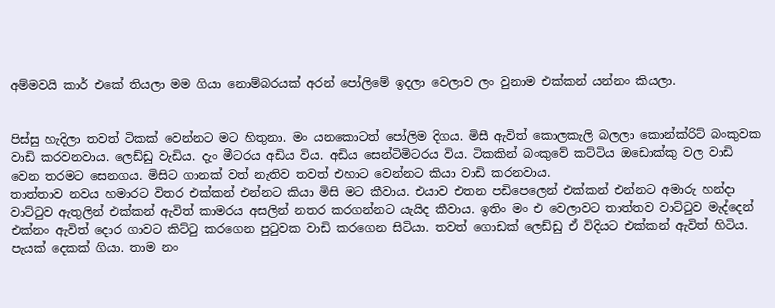අම්මවයි කාර් එකේ තියලා මම ගියා නොම්බරයක් අරන් පෝලිමේ ඉදලා වෙලාව ලං වුනාම එක්කන් යන්නං කියලා.


පිස්සු හැදිලා තවත් ටිකක් වෙන්නට මට හිතුනා. මං යනකොටත් පෝලිම දිගය. මිසී ඇවිත් කොලකැලි බලලා කොන්ක්රිට් බංකුවක වාඩි කරවනවාය. ලෙඩ්ඩු වැඩිය. දැං මීටරය අඩිය විය. අඩිය සෙන්ටිමිටරය විය. ටිකකින් බංකුවේ කට්ටිය ඔඩොක්කු වල වාඩි වෙන තරමට සෙනගය. මිසිට ගානක් වත් නැතිව තවත් එහාට වෙන්නට කියා වාඩි කරනවාය.
තාත්තාව නවය හමාරට විතර එක්කන් එන්නට කියා මිසි මට කීවාය. එයාව එතන පඩිපෙලෙන් එක්කන් එන්නට අමාරු හන්දා වාට්ටුව ඇතුලින් එක්කන් ඇවිත් කාමරය අසලින් නතර කරගන්නට යැයිද කීවාය. ඉතිං මං එ වෙලාවට තාත්තව වාට්ටුව මැද්දෙන් එක්නං ඇවිත් දොර ගාවට කිට්ටු කරගෙන පුටුවක වාඩි කරගෙන සිටියා. තවත් ගොඩක් ලෙඩ්ඩු ඒ විදියට එක්කන් ඇවිත් හිටිය.
පැයක් දෙකක් ගියා. තාම නං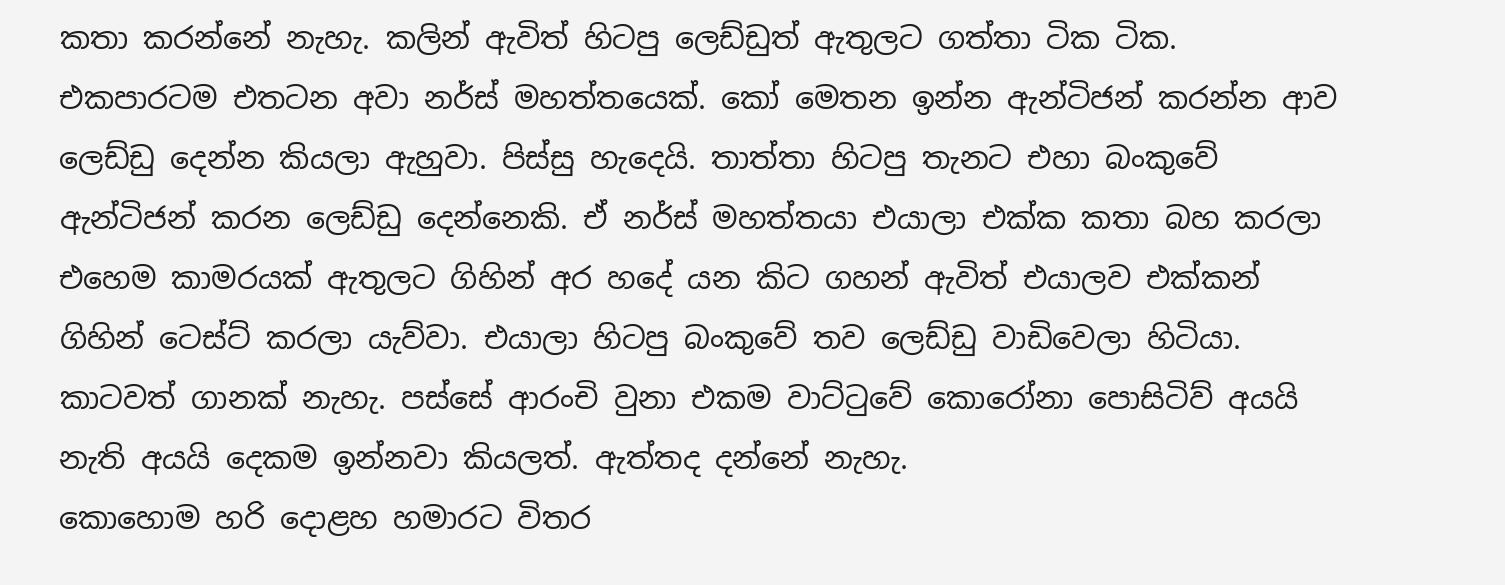කතා කරන්නේ නැහැ. කලින් ඇවිත් හිටපු ලෙඩ්ඩුත් ඇතුලට ගත්තා ටික ටික. එකපාරටම එතටන අවා නර්ස් මහත්තයෙක්. කෝ මෙතන ඉන්න ඇන්ටිජන් කරන්න ආව ලෙඩ්ඩු දෙන්න කියලා ඇහුවා. පිස්සු හැදෙයි. තාත්තා හිටපු තැනට එහා බංකුවේ ඇන්ටිජන් කරන ලෙඩ්ඩු දෙන්නෙකි. ඒ නර්ස් මහත්තයා එයාලා එක්ක කතා බහ කරලා එහෙම කාමරයක් ඇතුලට ගිහින් අර හදේ යන කිට ගහන් ඇවිත් එයාලව එක්කන් ගිහින් ටෙස්ට් කරලා යැව්වා. එයාලා හිටපු බංකුවේ තව ලෙඩ්ඩු වාඩිවෙලා හිටියා. කාටවත් ගානක් නැහැ. පස්සේ ආරංචි වුනා එකම වාට්ටුවේ කොරෝනා පොසිටිව් අයයි නැති අයයි දෙකම ඉන්නවා කියලත්. ඇත්තද දන්නේ නැහැ.
කොහොම හරි දොළහ හමාරට විතර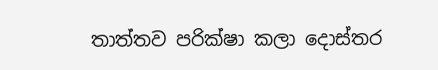තාත්තව පරික්ෂා කලා දොස්තර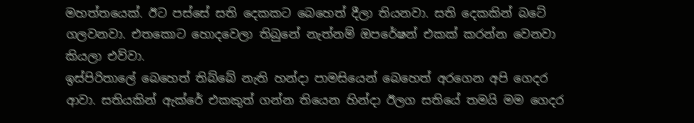මහත්තයෙක්. ඊට පස්සේ සති දෙකකට බෙහෙත් දීලා තියනවා. සති දෙකකින් බටේ ගලවනවා. එතකොට හොදවෙලා තිබුනේ නැත්නම් ඔපරේෂන් එකක් කරන්න වෙනවා කියලා එව්වා.
ඉස්පිරිතාලේ බෙහෙත් තිබ්බේ නැති හන්දා පාමසියෙන් බෙහෙත් අරගෙන අපි ගෙදර ආවා. සතියකින් ඇක්රේ එකකුත් ගන්න තියෙන හින්දා ඊලග සතියේ තමයි මම ගෙදර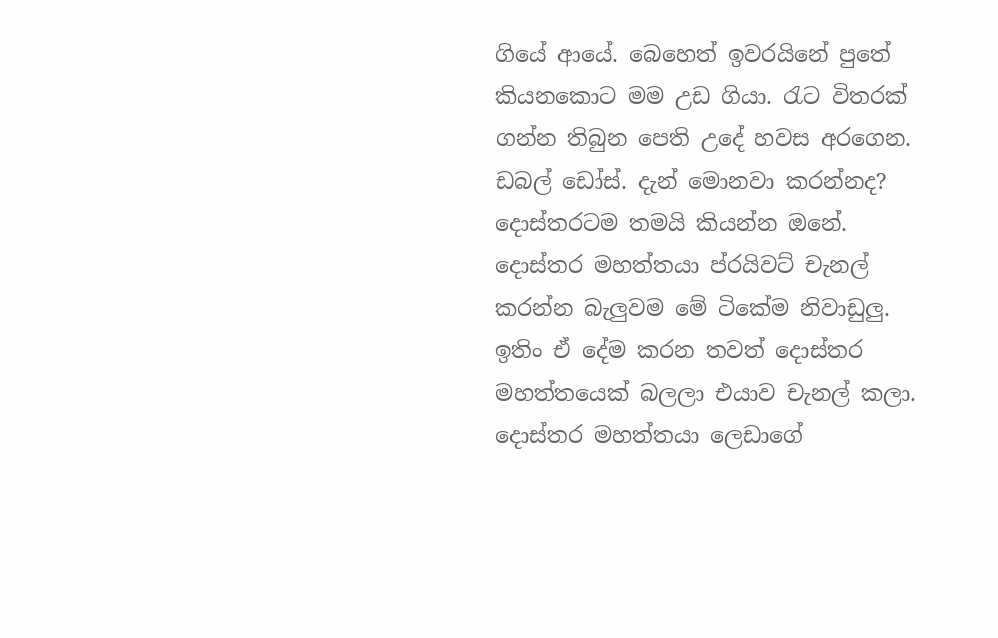ගියේ ආයේ. බෙහෙත් ඉවරයිනේ පුතේ කියනකොට මම උඩ ගියා. රැට විතරක් ගන්න තිබුන පෙති උදේ හවස අරගෙන. ඩබල් ඩෝස්. දැන් මොනවා කරන්නද? දොස්තරටම තමයි කියන්න ඔනේ. දොස්තර මහත්තයා ප්රයිවට් චැනල් කරන්න බැලුවම මේ ටිකේම නිවාඩුලු. ඉතිං ඒ දේම කරන තවත් දොස්තර මහත්තයෙක් බලලා එයාව චැනල් කලා.
දොස්තර මහත්තයා ලෙඩාගේ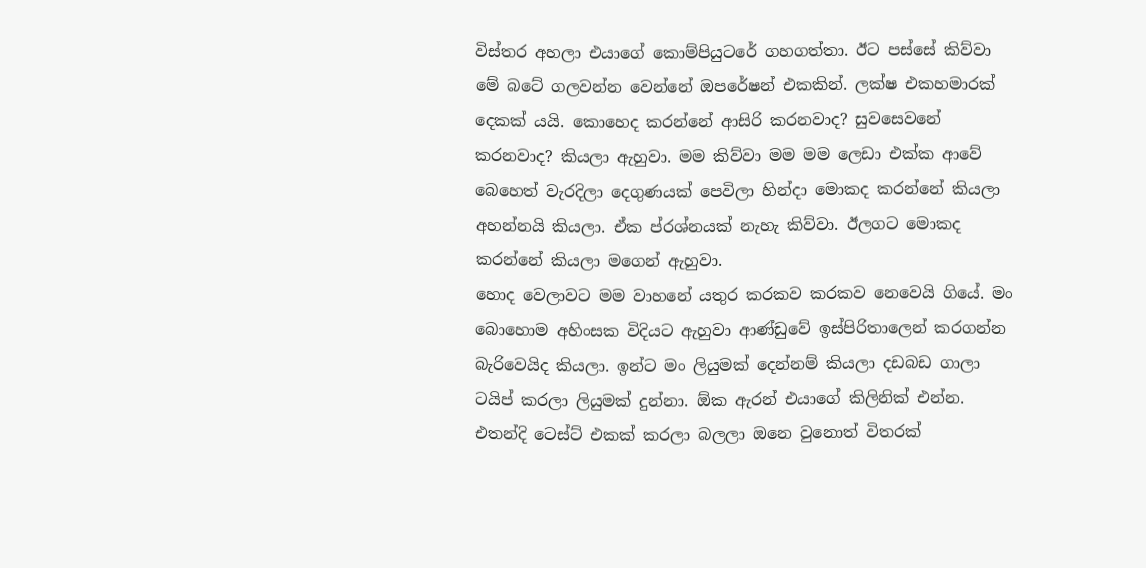විස්තර අහලා එයාගේ කොම්පියුටරේ ගහගත්තා. ඊට පස්සේ කිව්වා මේ බටේ ගලවන්න වෙන්නේ ඔපරේෂන් එකකින්. ලක්ෂ එකහමාරක් දෙකක් යයි. කොහෙද කරන්නේ ආසිරි කරනවාද? සුවසෙවනේ කරනවාද? කියලා ඇහුවා. මම කිව්වා මම මම ලෙඩා එක්ක ආවේ බෙහෙත් වැරදිලා දෙගුණයක් පෙවිලා හින්දා මොකද කරන්නේ කියලා අහන්නයි කියලා. ඒක ප්රශ්නයක් නැහැ කිව්වා. ඊලගට මොකද කරන්නේ කියලා මගෙන් ඇහුවා.
හොද වෙලාවට මම වාහනේ යතුර කරකව කරකව නෙවෙයි ගියේ. මං බොහොම අහිංසක විදියට ඇහුවා ආණ්ඩුවේ ඉස්පිරිතාලෙන් කරගන්න බැරිවෙයිද කියලා. ඉන්ට මං ලියුමක් දෙන්නම් කියලා දඩබඩ ගාලා ටයිප් කරලා ලියුමක් දුන්නා. ඕක ඇරන් එයාගේ කිලිනික් එන්න. එතන්දි ටෙස්ට් එකක් කරලා බලලා ඔනෙ වුනොත් විතරක්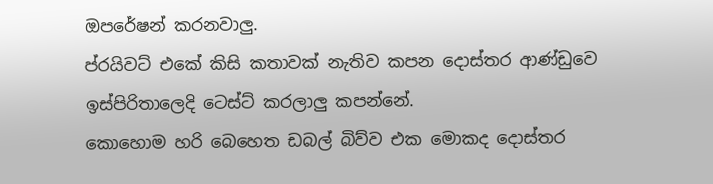ඔපරේෂන් කරනවාලු.
ප්රයිවට් එකේ කිසි කතාවක් නැතිව කපන දොස්තර ආණ්ඩුවෙ ඉස්පිරිතාලෙදි ටෙස්ට් කරලාලු කපන්නේ.
කොහොම හරි බෙහෙත ඩබල් බිව්ව එක මොකද දොස්තර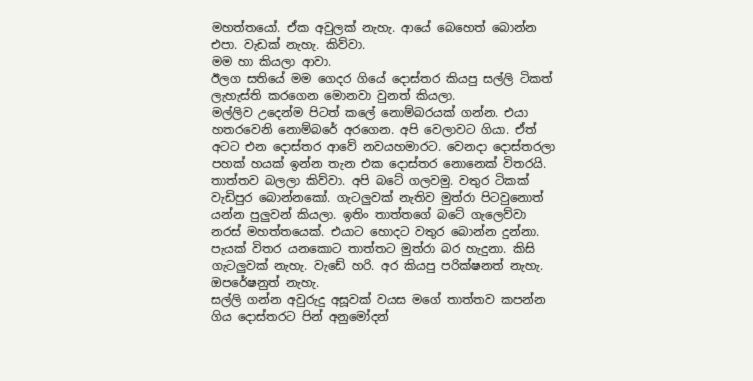මහත්තයෝ. ඒක අවුලක් නැහැ. ආයේ බෙහෙත් බොන්න එපා. වැඩක් නැහැ. කිව්වා.
මම හා කියලා ආවා.
ඊලග සතියේ මම ගෙදර ගියේ දොස්තර කියපු සල්ලි ටිකත් ලැහැස්ති කරගෙන මොනවා වුනත් කියලා.
මල්ලිව උදෙන්ම පිටත් කලේ නොම්බරයක් ගන්න. එයා හතරවෙනි නොම්බරේ අරගෙන. අපි වෙලාවට ගියා. ඒත් අටට එන දොස්තර ආවේ නවයහමාරට. වෙනදා දොස්තරලා පහක් හයක් ඉන්න තැන එක දොස්තර නොනෙක් විතරයි. තාත්තව බලලා කිව්වා. අපි බටේ ගලවමු. වතුර ටිකක් වැඩිපුර බොන්නකෝ. ගැටලුවක් නැතිව මුත්රා පිටවුනොත් යන්න පුලුවන් කියලා. ඉතිං තාත්තගේ බටේ ගැලෙව්වා නරස් මහත්තයෙක්. එයාට හොදට වතුර බොන්න දුන්නා. පැයක් විතර යනකොට තාත්තට මුත්රා බර හැදුනා. කිසි ගැටලුවක් නැහැ. වැඩේ හරි. අර කියපු පරික්ෂනත් නැහැ. ඔපරේෂනුත් නැහැ.
සල්ලි ගන්න අවුරුදු අසූවක් වයස මගේ තාත්තව කපන්න ගිය දොස්තරට පින් අනුමෝදන්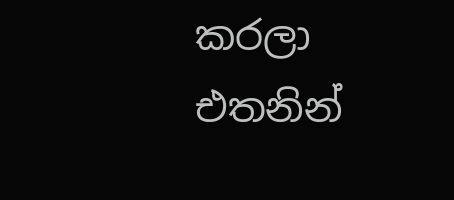කරලා එතනින්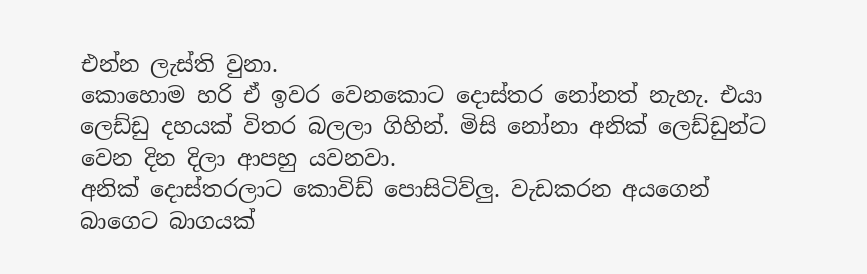එන්න ලැස්ති වුනා.
කොහොම හරි ඒ ඉවර වෙනකොට දොස්තර නෝනත් නැහැ. එයා ලෙඩ්ඩු දහයක් විතර බලලා ගිහින්. මිසි නෝනා අනික් ලෙඩ්ඩුන්ට වෙන දින දිලා ආපහු යවනවා.
අනික් දොස්තරලාට කොවිඩ් පොසිටිව්ලු. වැඩකරන අයගෙන් බාගෙට බාගයක්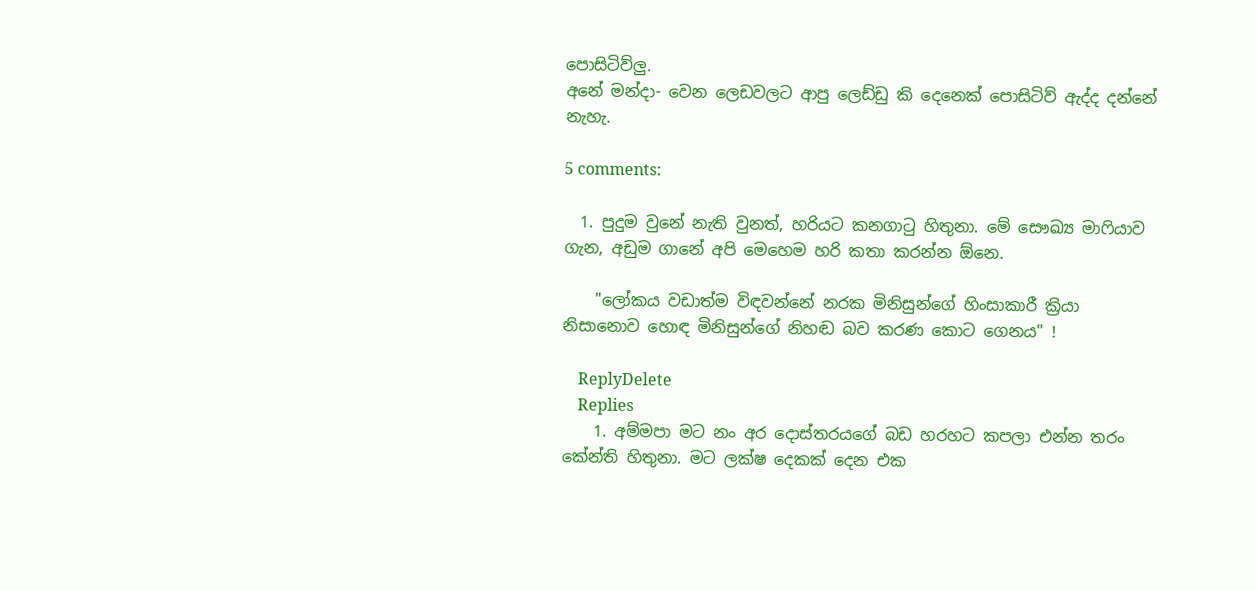පොසිටිව්ලු.
අනේ මන්දා- වෙන ලෙඩවලට ආපු ලෙඩ්ඩු කි දෙනෙක් පොසිටිව් ඇද්ද දන්නේ නැහැ.

5 comments:

  1. පුදුම වුනේ නැති වුනත්, හරියට කනගාටු හිතුනා. මේ සෞඛ්‍ය මාෆියාව ගැන, අඩුම ගානේ අපි මෙහෙම හරි කතා කරන්න ඕනෙ.

    "ලෝකය වඩාත්ම විඳවන්නේ නරක මිනිසුන්ගේ හිංසාකාරී ක්‍රියා නිසානොව හොඳ මිනිසුන්ගේ නිහඬ බව කරණ කොට ගෙනය" !

    ReplyDelete
    Replies
    1. අම්මපා මට නං අර දොස්තරයගේ බඩ හරහට කපලා එන්න තරං කේන්ති හිතුනා. මට ලක්ෂ දෙකක් දෙන එක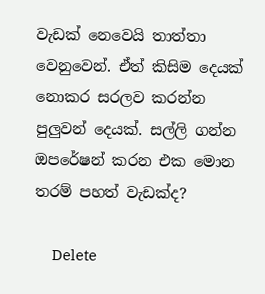වැඩක් නෙවෙයි තාත්තා වෙනුවෙන්. ඒත් කිසිම දෙයක් නොකර සරලව කරන්න පුලුවන් දෙයක්. සල්ලි ගන්න ඔපරේෂන් කරන එක මොන තරම් පහත් වැඩක්ද?

      Delete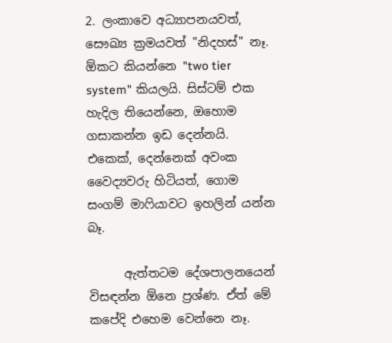2. ලංකාවෙ අධ්‍යාපනයවත්, සෞඛ්‍ය ක්‍රමයවත් "නිදහස්" නෑ. ඕකට කියන්නෙ "two tier system" කියලයි. සිස්ටම් එක හැදිල තියෙන්නෙ, ඔහොම ගසාකන්න ඉඩ දෙන්නයි. එකෙක්, දෙන්නෙක් අවංක වෛද්‍යවරු හිටියත්, ගොම සංගම් මාෆියාවට ඉහලින් යන්න බෑ.

      ඇත්තටම දේශපාලනයෙන් විසඳන්න ඕනෙ ප්‍රශ්ණ. ඒත් මේ කපේදි එහෙම වෙන්නෙ නෑ.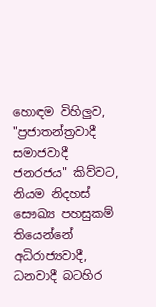හොඳම විහිලුව, "ප්‍රජාතන්ත්‍රවාදී සමාජවාදී ජනරජය" කිව්වට, නියම නිදහස් සෞඛ්‍ය පහසුකම් තියෙන්නේ අධිරාජ්‍යවාදී, ධනවාදී බටහිර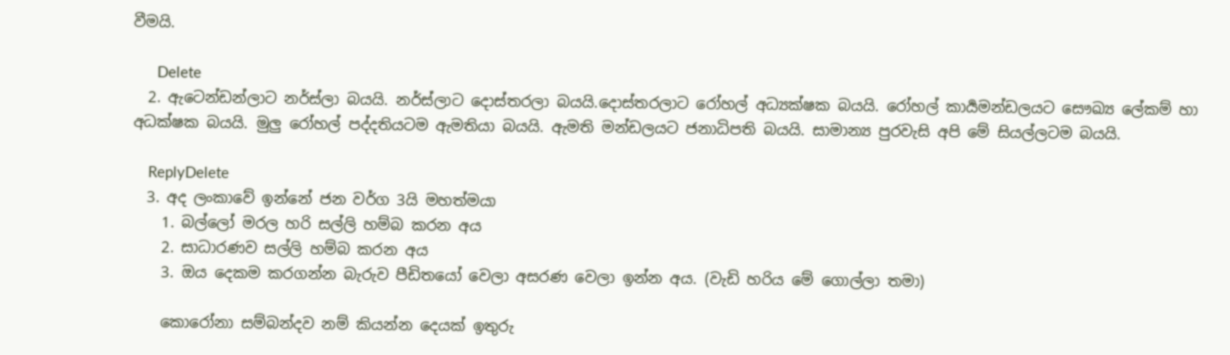වීමයි.

      Delete
  2. ඇටෙන්ඩන්ලාට නර්ස්ලා බයයි. නර්ස්ලාට දොස්තරලා බයයි.දොස්තරලාට රෝහල් අධ්‍යක්ෂක බයයි. රෝහල් කාර්‍යමන්ඩලයට සෞඛ්‍ය ලේකම් හා අධක්ෂක බයයි. මුලු රෝහල් පද්දතියටම ඇමතියා බයයි. ඇමති මන්ඩලයට ජනාධිපති බයයි. සාමාන්‍ය පුරවැසි අපි මේ සියල්ලටම බයයි.

    ReplyDelete
  3. අද ලංකාවේ ඉන්නේ ජන වර්ග 3යි මහත්මයා
    1. බල්ලෝ මරල හරි සල්ලි හම්බ කරන අය
    2. සාධාරණව සල්ලි හම්බ කරන අය
    3. ඔය දෙකම කරගන්න බැරුව පීඩිතයෝ වෙලා අසරණ වෙලා ඉන්න අය. (වැඩි හරිය මේ ගොල්ලා තමා)

    කොරෝනා සම්බන්දව නම් කියන්න දෙයක් ඉතුරු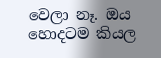වෙලා නෑ. ඔය හොදටම කියල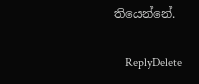තියෙන්නේ.

    ReplyDelete